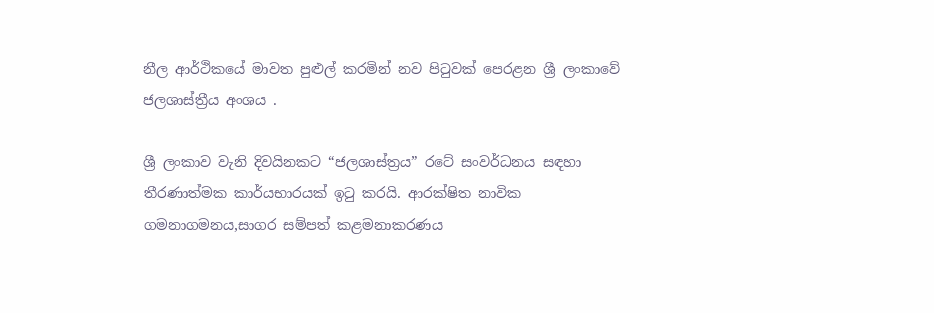නීල ආර්ථිකයේ මාවත පුළුල් කරමින් නව පිටුවක් පෙරළන ශ්‍රී ලංකාවේ ජලශාස්ත්‍රීය අංශය .

ශ්‍රී ලංකාව වැනි දිවයිනකට “ජලශාස්ත්‍රය” රටේ සංවර්ධනය සඳහා තීරණාත්මක කාර්යභාරයක් ඉටු කරයි. ආරක්ෂිත නාවික ගමනාගමනය,සාගර සම්පත් කළමනාකරණය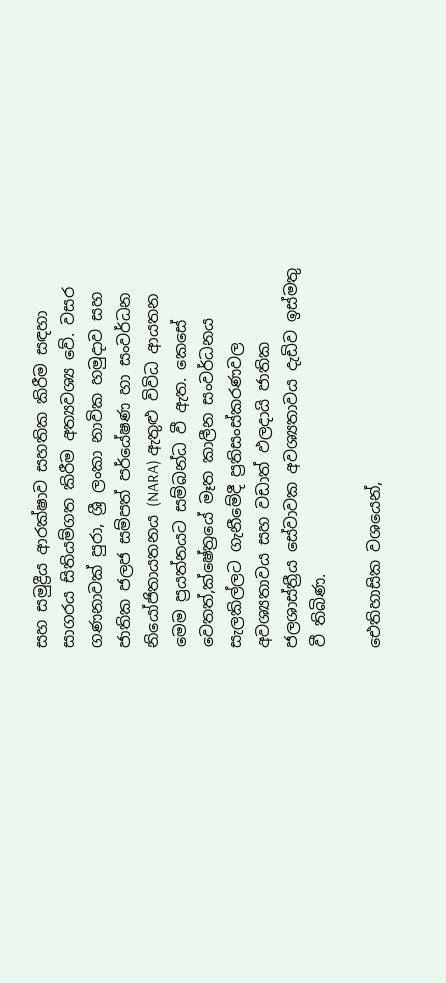සහ සමුද්‍රීය ආරක්ෂාව සහතික කිරීම සඳහා සාගරය සිතියම්ගත කිරීම අත්‍යවශ්‍ය වේ. වසර ගණනාවක් පුරා, ශ්‍රී ලංකා නාවික හමුදාව සහ ජාතික ජලජ සම්පත් පර්යේෂණ හා සංවර්ධන නියෝජිතායතනය (NARA) ඇතුළු විවිධ ආයතන මෙම ප්‍රයත්නයට සම්බන්ධ වී ඇත. කෙසේ වෙතත්,ක්ෂේත්‍රයේ මෑත කාලීන සංවර්ධනය සැලකිල්ලට ගැනීමේදී ප්‍රතිසංස්කරණවල අවශ්‍යතාවය සහ වඩාත් ඵලදායි ජාතික ජලශාස්ත්‍රීය සේවාවක අවශ්‍යතාවය දැඩිව ඉස්මතු වී තිබිණ.

ඓතිහාසික වශයෙන්,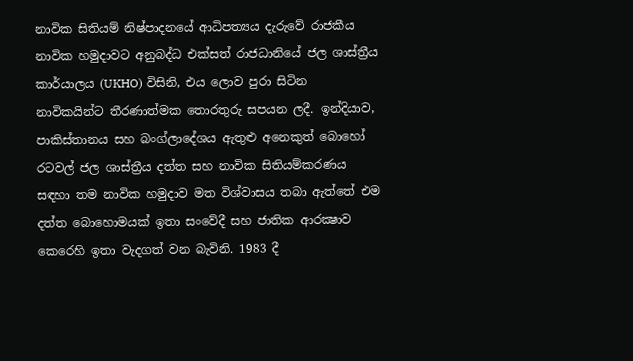නාවික සිතියම් නිෂ්පාදනයේ ආධිපත්‍යය දැරුවේ රාජකීය නාවික හමුදාවට අනුබද්ධ එක්සත් රාජධානියේ ජල ශාස්ත්‍රීය කාර්යාලය (UKHO) විසිනි, එය ලොව පුරා සිටින නාවිකයින්ට තීරණාත්මක තොරතුරු සපයන ලදී. ඉන්දියාව, පාකිස්තානය සහ බංග්ලාදේශය ඇතුළු අනෙකුත් බොහෝ රටවල් ජල ශාස්ත්‍රීය දත්ත සහ නාවික සිතියම්කරණය සඳහා තම නාවික හමුදාව මත විශ්වාසය තබා ඇත්තේ එම දත්ත බොහොමයක් ඉතා සංවේදී සහ ජාතික ආරක්‍ෂාව කෙරෙහි ඉතා වැදගත් වන බැවිනි. 1983 දී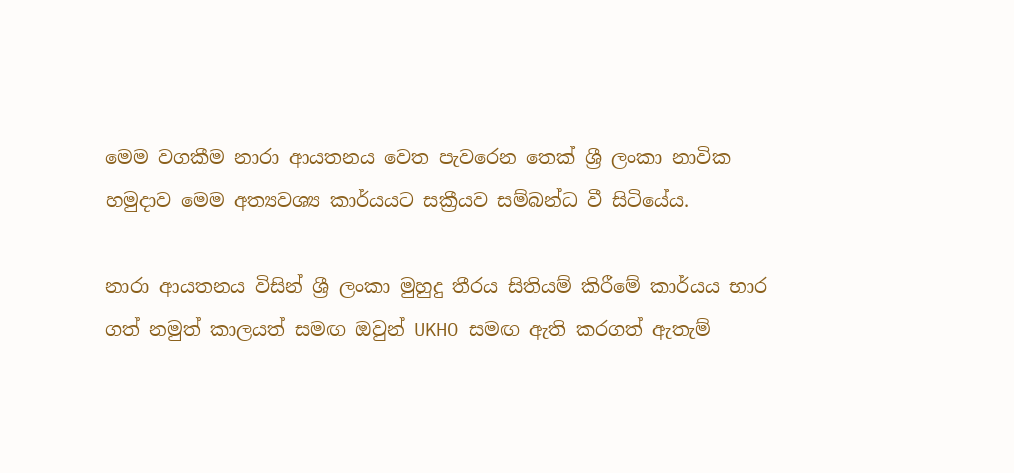මෙම වගකීම නාරා ආයතනය වෙත පැවරෙන තෙක් ශ්‍රී ලංකා නාවික හමුදාව මෙම අත්‍යවශ්‍ය කාර්යයට සක්‍රීයව සම්බන්ධ වී සිටියේය.

නාරා ආයතනය විසින් ශ්‍රී ලංකා මුහුදු තීරය සිතියම් කිරීමේ කාර්යය භාර ගත් නමුත් කාලයත් සමඟ ඔවුන් UKHO සමඟ ඇති කරගත් ඇතැම්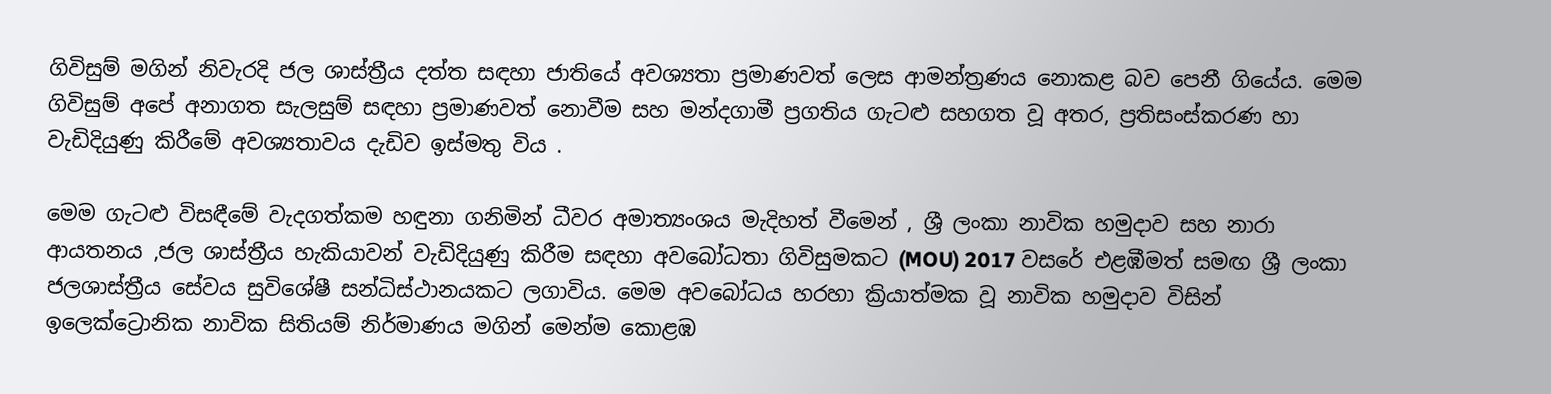ගිවිසුම් මගින් නිවැරදි ජල ශාස්ත්‍රීය දත්ත සඳහා ජාතියේ අවශ්‍යතා ප්‍රමාණවත් ලෙස ආමන්ත්‍රණය නොකළ බව පෙනී ගියේය. මෙම ගිවිසුම් අපේ අනාගත සැලසුම් සඳහා ප්‍රමාණවත් නොවීම සහ මන්දගාමී ප්‍රගතිය ගැටළු සහගත වූ අතර, ප්‍රතිසංස්කරණ හා වැඩිදියුණු කිරීමේ අවශ්‍යතාවය දැඩිව ඉස්මතු විය .

මෙම ගැටළු විසඳීමේ වැදගත්කම හඳුනා ගනිමින් ධීවර අමාත්‍යංශය මැදිහත් වීමෙන් , ශ්‍රී ලංකා නාවික හමුදාව සහ නාරා ආයතනය ,ජල ශාස්ත්‍රීය හැකියාවන් වැඩිදියුණු කිරීම සඳහා අවබෝධතා ගිවිසුමකට (MOU) 2017 වසරේ එළඹීමත් සමඟ ශ්‍රී ලංකා ජලශාස්ත්‍රීය සේවය සුවිශේෂී සන්ධිස්ථානයකට ලගාවිය. මෙම අවබෝධය හරහා ක්‍රියාත්මක වූ නාවික හමුදාව විසින් ඉලෙක්ට්‍රොනික නාවික සිතියම් නිර්මාණය මගින් මෙන්ම කොළඹ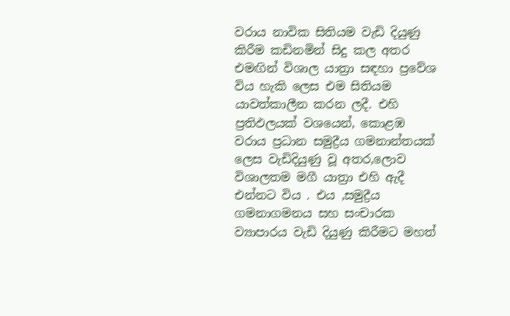වරාය නාවික සිතියම වැඩි දියුණු කිරීම කඩිනමින් සිදු කල අතර එමඟින් විශාල යාත්‍රා සඳහා ප්‍රවේශ විය හැකි ලෙස එම සිතියම යාවත්කාලීන කරන ලදී. එහි ප්‍රතිඵලයක් වශයෙන්, කොළඹ වරාය ප්‍රධාන සමුද්‍රීය ගමනාන්තයක් ලෙස වැඩිදියුණු වූ අතර,ලොව විශාලතම මගී යාත්‍රා එහි ඇදී එන්නට විය . එය ,සමුද්‍රීය ගමනාගමනය සහ සංචාරක ව්‍යාපාරය වැඩි දියුණු කිරීමට මහත්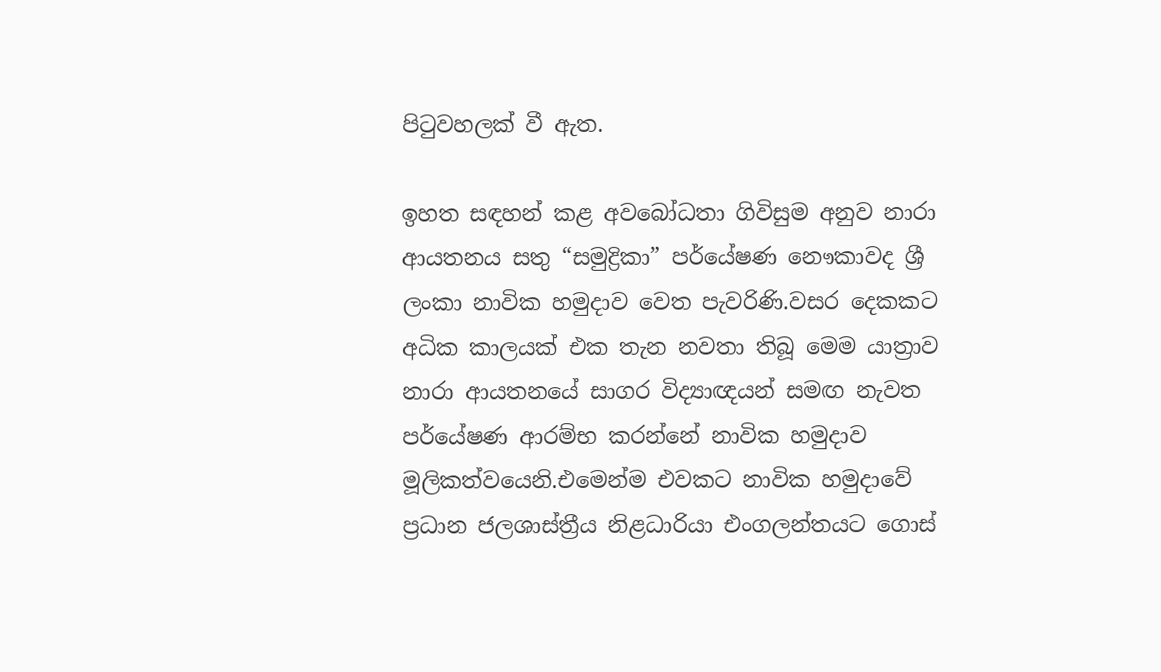පිටුවහලක් වී ඇත.

ඉහත සඳහන් කළ අවබෝධතා ගිවිසුම අනුව නාරා ආයතනය සතු “සමුද්‍රිකා” පර්යේෂණ නෞකාවද ශ්‍රී ලංකා නාවික හමුදාව වෙත පැවරිණි.වසර දෙකකට අධික කාලයක් එක තැන නවතා තිබූ මෙම යාත්‍රාව නාරා ආයතනයේ සාගර විද්‍යාඥයන් සමඟ නැවත පර්යේෂණ ආරම්භ කරන්නේ නාවික හමුදාව මූලිකත්වයෙනි.එමෙන්ම එවකට නාවික හමුදාවේ ප්‍රධාන ජලශාස්ත්‍රීය නිළධාරියා එංගලන්තයට ගොස්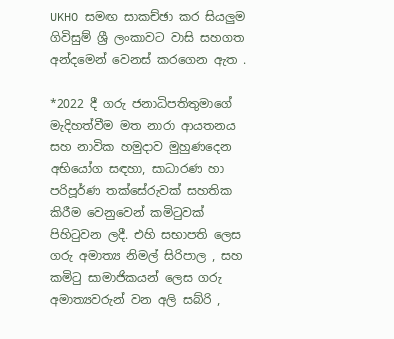UKHO සමඟ සාකච්ඡා කර සියලුම ගිවිසුම් ශ්‍රී ලංකාවට වාසි සහගත අන්දමෙන් වෙනස් කරගෙන ඇත .

*2022 දී ගරු ජනාධිපතිතුමාගේ මැදිහත්වීම මත නාරා ආයතනය සහ නාවික හමුදාව මුහුණදෙන අභියෝග සඳහා, සාධාරණ හා පරිපූර්ණ තක්සේරුවක් සහතික කිරීම වෙනුවෙන් කමිටුවක් පිහිටුවන ලදී. එහි සභාපති ලෙස ගරු අමාත්‍ය නිමල් සිරිපාල , සහ කමිටු සාමාජිකයන් ලෙස ගරු අමාත්‍යවරුන් වන අලි සබ්රි ,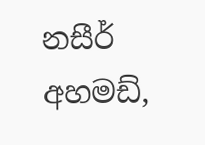නසීර් අහමඩ්,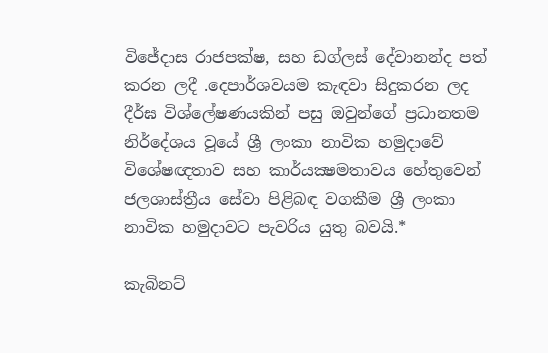විජේදාස රාජපක්ෂ, සහ ඩග්ලස් දේවානන්ද පත් කරන ලදී .දෙපාර්ශවයම කැඳවා සිදුකරන ලද දීර්ඝ විශ්ලේෂණයකින් පසු ඔවුන්ගේ ප්‍රධානතම නිර්දේශය වූයේ ශ්‍රී ලංකා නාවික හමුදාවේ විශේෂඥතාව සහ කාර්යක්‍ෂමතාවය හේතුවෙන් ජලශාස්ත්‍රීය සේවා පිළිබඳ වගකීම ශ්‍රී ලංකා නාවික හමුදාවට පැවරිය යුතු බවයි.*

කැබිනට්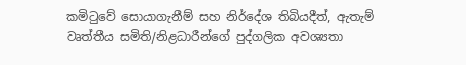කමිටුවේ සොයාගැනීම් සහ නිර්දේශ තිබියදීත්, ඇතැම් වෘත්තීය සමිති/නිළධාරීන්ගේ පුද්ගලික අවශ්‍යතා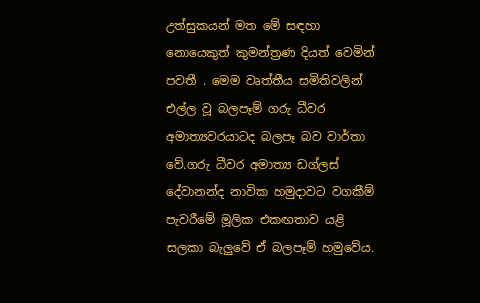උත්සුකයන් මත මේ සඳහා නොයෙකුත් කුමන්ත්‍රණ දියත් වෙමින් පවතී . මෙම වෘත්තීය සමිතිවලින් එල්ල වූ බලපෑම් ගරු ධීවර අමාත්‍යවරයාටද බලපෑ බව වාර්තා වේ.ගරු ධීවර අමාත්‍ය ඩග්ලස් දේවානන්ද නාවික හමුදාවට වගකීම් පැවරීමේ මූලික එකඟතාව යළි සලකා බැලුවේ ඒ බලපෑම් හමුවේය.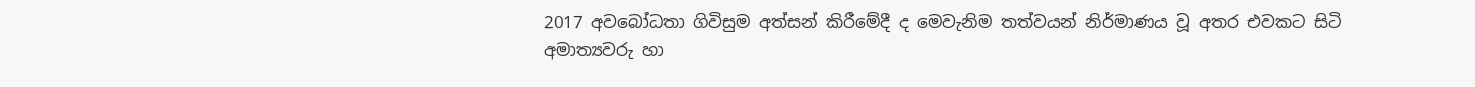2017 අවබෝධතා ගිවිසුම අත්සන් කිරීමේදී ද මෙවැනිම තත්වයන් නිර්මාණය වූ අතර එවකට සිටි අමාත්‍යවරු හා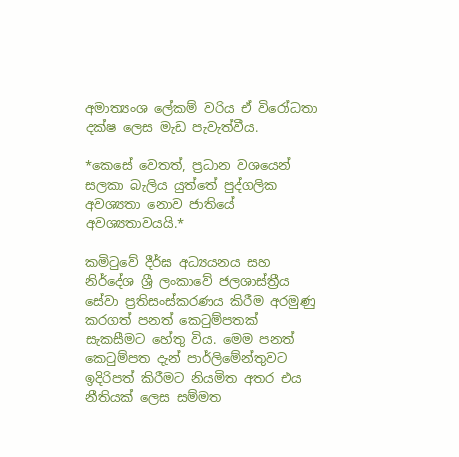අමාත්‍යංශ ලේකම් වරිය ඒ විරෝධතා දක්ෂ ලෙස මැඩ පැවැත්වීය.

*කෙසේ වෙතත්, ප්‍රධාන වශයෙන් සලකා බැලිය යුත්තේ පුද්ගලික අවශ්‍යතා නොව ජාතියේ අවශ්‍යතාවයයි.*

කමිටුවේ දීර්ඝ අධ්‍යයනය සහ නිර්දේශ ශ්‍රී ලංකාවේ ජලශාස්ත්‍රීය සේවා ප්‍රතිසංස්කරණය කිරීම අරමුණු කරගත් පනත් කෙටුම්පතක් සැකසීමට හේතු විය. මෙම පනත් කෙටුම්පත දැන් පාර්ලිමේන්තුවට ඉදිරිපත් කිරීමට නියමිත අතර එය නීතියක් ලෙස සම්මත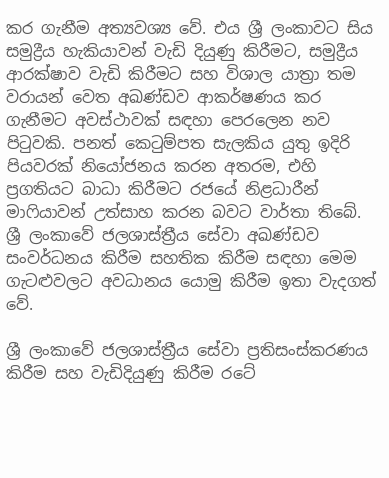කර ගැනීම අත්‍යවශ්‍ය වේ. එය ශ්‍රී ලංකාවට සිය සමුද්‍රීය හැකියාවන් වැඩි දියුණු කිරීමට, සමුද්‍රීය ආරක්ෂාව වැඩි කිරීමට සහ විශාල යාත්‍රා තම වරායන් වෙත අඛණ්ඩව ආකර්ෂණය කර ගැනීමට අවස්ථාවක් සඳහා පෙරලෙන නව පිටුවකි. පනත් කෙටුම්පත සැලකිය යුතු ඉදිරි පියවරක් නියෝජනය කරන අතරම, එහි ප්‍රගතියට බාධා කිරීමට රජයේ නිළධාරීන් මාෆියාවන් උත්සාහ කරන බවට වාර්තා තිබේ. ශ්‍රී ලංකාවේ ජලශාස්ත්‍රීය සේවා අඛණ්ඩව සංවර්ධනය කිරීම සහතික කිරීම සඳහා මෙම ගැටළුවලට අවධානය යොමු කිරීම ඉතා වැදගත් වේ.

ශ්‍රී ලංකාවේ ජලශාස්ත්‍රීය සේවා ප්‍රතිසංස්කරණය කිරීම සහ වැඩිදියුණු කිරීම රටේ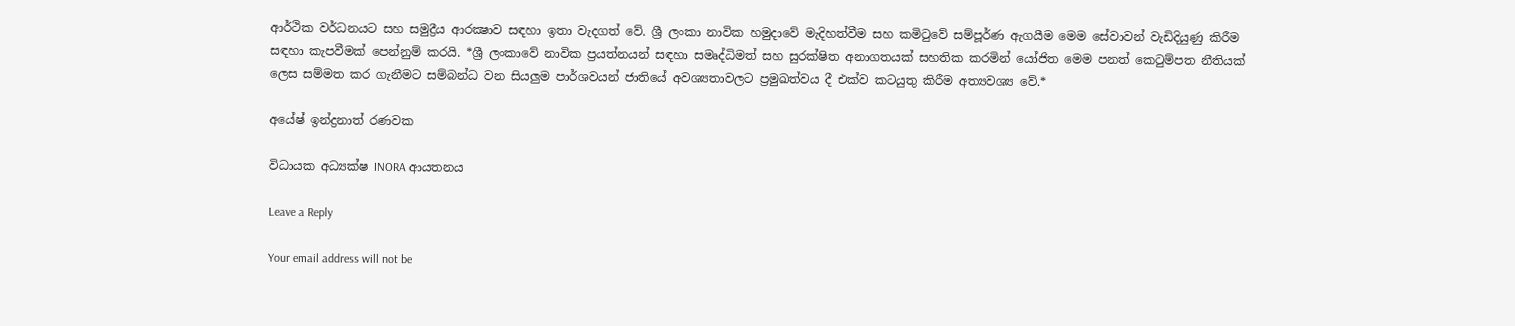ආර්ථික වර්ධනයට සහ සමුද්‍රීය ආරක්‍ෂාව සඳහා ඉතා වැදගත් වේ. ශ්‍රී ලංකා නාවික හමුදාවේ මැදිහත්වීම සහ කමිටුවේ සම්පූර්ණ ඇගයීම මෙම සේවාවන් වැඩිදියුණු කිරීම සඳහා කැපවීමක් පෙන්නුම් කරයි. *ශ්‍රී ලංකාවේ නාවික ප්‍රයත්නයන් සඳහා සමෘද්ධිමත් සහ සුරක්ෂිත අනාගතයක් සහතික කරමින් යෝජිත මෙම පනත් කෙටුම්පත නීතියක් ලෙස සම්මත කර ගැනීමට සම්බන්ධ වන සියලුම පාර්ශවයන් ජාතියේ අවශ්‍යතාවලට ප්‍රමුඛත්වය දී එක්ව කටයුතු කිරීම අත්‍යවශ්‍ය වේ.*

අයේෂ් ඉන්ද්‍රනාත් රණවක

විධායක අධ්‍යක්ෂ INORA ආයතනය

Leave a Reply

Your email address will not be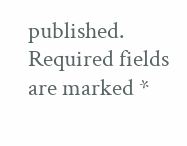published. Required fields are marked *